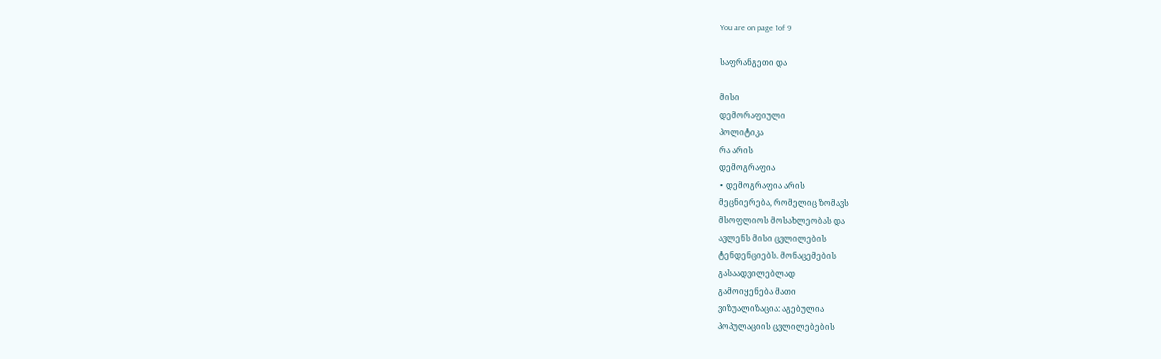You are on page 1of 9

საფრანგეთი და

მისი
დემორაფიული
პოლიტიკა
რა არის
დემოგრაფია
∙ დემოგრაფია არის
მეცნიერება, რომელიც ზომავს
მსოფლიოს მოსახლეობას და
ავლენს მისი ცვლილების
ტენდენციებს. მონაცემების
გასაადვილებლად
გამოიყენება მათი
ვიზუალიზაცია: აგებულია
პოპულაციის ცვლილებების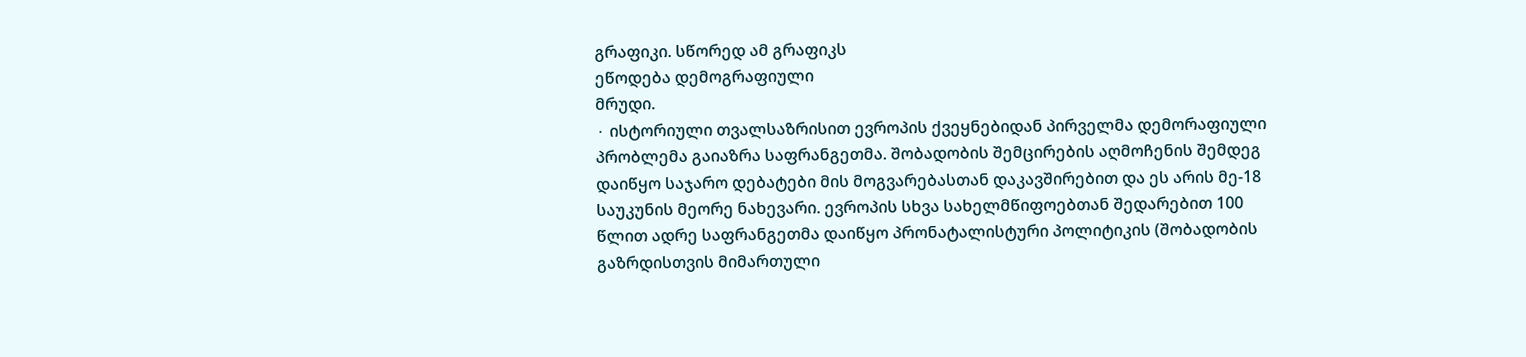გრაფიკი. სწორედ ამ გრაფიკს
ეწოდება დემოგრაფიული
მრუდი.
∙ ისტორიული თვალსაზრისით ევროპის ქვეყნებიდან პირველმა დემორაფიული
პრობლემა გაიაზრა საფრანგეთმა. შობადობის შემცირების აღმოჩენის შემდეგ
დაიწყო საჯარო დებატები მის მოგვარებასთან დაკავშირებით და ეს არის მე-18
საუკუნის მეორე ნახევარი. ევროპის სხვა სახელმწიფოებთან შედარებით 100
წლით ადრე საფრანგეთმა დაიწყო პრონატალისტური პოლიტიკის (შობადობის
გაზრდისთვის მიმართული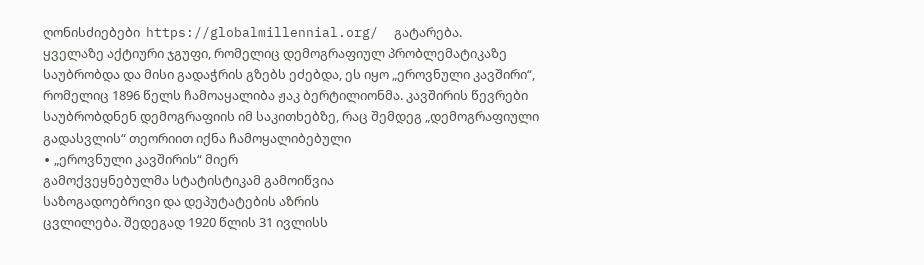ღონისძიებები  https://globalmillennial.org/  გატარება.
ყველაზე აქტიური ჯგუფი, რომელიც დემოგრაფიულ პრობლემატიკაზე
საუბრობდა და მისი გადაჭრის გზებს ეძებდა, ეს იყო „ეროვნული კავშირი“,
რომელიც 1896 წელს ჩამოაყალიბა ჟაკ ბერტილიონმა. კავშირის წევრები
საუბრობდნენ დემოგრაფიის იმ საკითხებზე, რაც შემდეგ „დემოგრაფიული
გადასვლის“ თეორიით იქნა ჩამოყალიბებული
∙ „ეროვნული კავშირის“ მიერ
გამოქვეყნებულმა სტატისტიკამ გამოიწვია
საზოგადოებრივი და დეპუტატების აზრის
ცვლილება. შედეგად 1920 წლის 31 ივლისს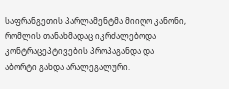საფრანგეთის პარლამენტმა მიიღო კანონი,
რომლის თანახმადაც იკრძალებოდა
კონტრაცეპტივების პროპაგანდა და
აბორტი გახდა არალეგალური.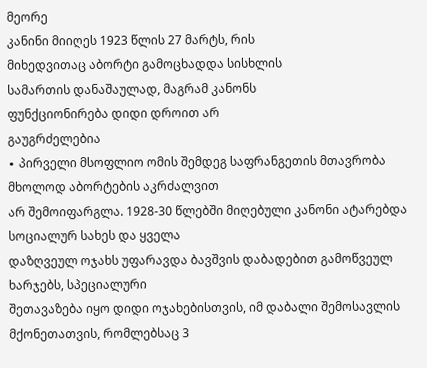მეორე
კანინი მიიღეს 1923 წლის 27 მარტს, რის
მიხედვითაც აბორტი გამოცხადდა სისხლის
სამართის დანაშაულად, მაგრამ კანონს
ფუნქციონირება დიდი დროით არ
გაუგრძელებია
∙ პირველი მსოფლიო ომის შემდეგ საფრანგეთის მთავრობა მხოლოდ აბორტების აკრძალვით
არ შემოიფარგლა. 1928-30 წლებში მიღებული კანონი ატარებდა სოციალურ სახეს და ყველა
დაზღვეულ ოჯახს უფარავდა ბავშვის დაბადებით გამოწვეულ ხარჯებს, სპეციალური
შეთავაზება იყო დიდი ოჯახებისთვის, იმ დაბალი შემოსავლის მქონეთათვის, რომლებსაც 3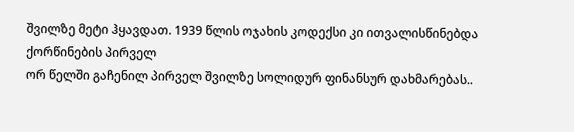შვილზე მეტი ჰყავდათ. 1939 წლის ოჯახის კოდექსი კი ითვალისწინებდა ქორწინების პირველ
ორ წელში გაჩენილ პირველ შვილზე სოლიდურ ფინანსურ დახმარებას..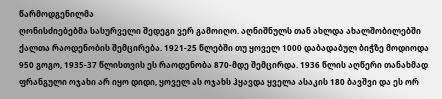წარმოდგენილმა
ღონისძიებებმა სასურველი შედეგი ვერ გამოიღო. აღნიშნულს თან ახლდა ახალშობილებში
ქალთა რაოდენობის შემცირება. 1921-25 წლებში თუ ყოველ 1000 დაბადაბულ ბიჭზე მოდიოდა
950 გოგო, 1935-37 წლისთვის ეს რაოდენობა 870-მდე შემცირდა. 1936 წლის აღწერი თანახმად
ფრანგული ოჯახი არ იყო დიდი, ყოველ ას ოჯახს ჰყავდა ყველა ასაკის 180 ბავშვი და ეს ორ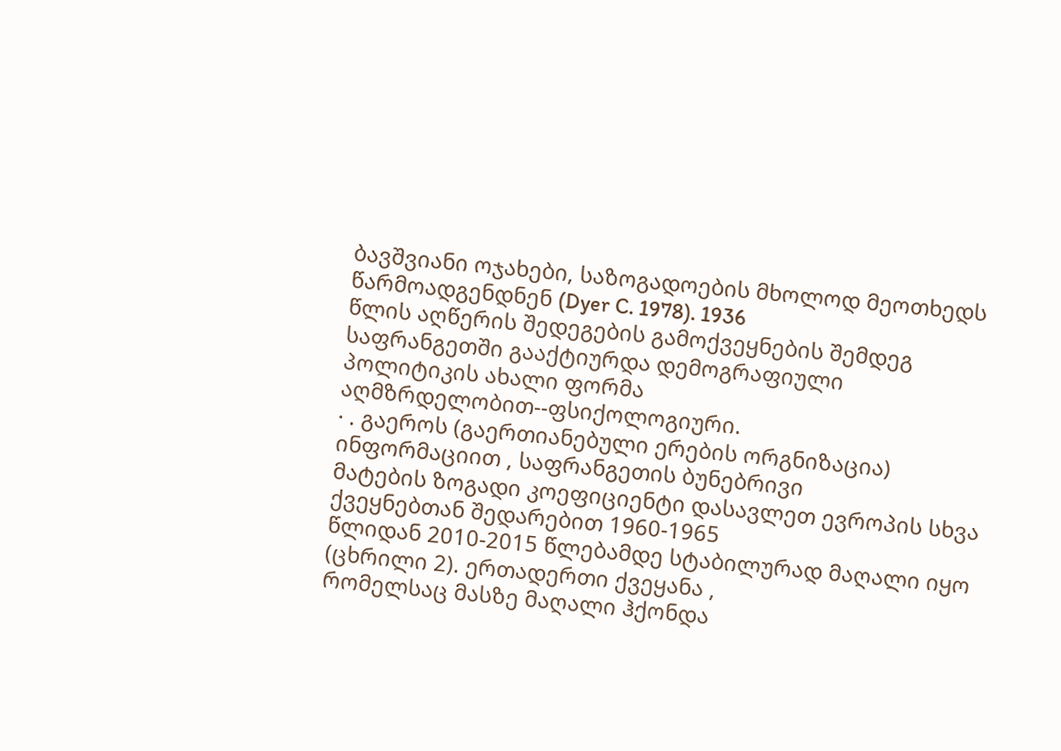ბავშვიანი ოჯახები, საზოგადოების მხოლოდ მეოთხედს წარმოადგენდნენ (Dyer C. 1978). 1936
წლის აღწერის შედეგების გამოქვეყნების შემდეგ საფრანგეთში გააქტიურდა დემოგრაფიული
პოლიტიკის ახალი ფორმა  აღმზრდელობით--ფსიქოლოგიური.
∙ . გაეროს (გაერთიანებული ერების ორგნიზაცია) ინფორმაციით , საფრანგეთის ბუნებრივი
მატების ზოგადი კოეფიციენტი დასავლეთ ევროპის სხვა ქვეყნებთან შედარებით 1960-1965
წლიდან 2010-2015 წლებამდე სტაბილურად მაღალი იყო (ცხრილი 2). ერთადერთი ქვეყანა ,
რომელსაც მასზე მაღალი ჰქონდა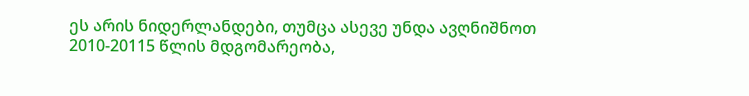ეს არის ნიდერლანდები, თუმცა ასევე უნდა ავღნიშნოთ
2010-20115 წლის მდგომარეობა,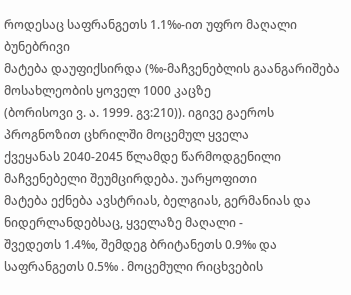როდესაც საფრანგეთს 1.1‰-ით უფრო მაღალი ბუნებრივი
მატება დაუფიქსირდა (‰-მაჩვენებლის გაანგარიშება მოსახლეობის ყოველ 1000 კაცზე
(ბორისოვი ვ. ა. 1999. გვ:210)). იგივე გაეროს პროგნოზით ცხრილში მოცემულ ყველა
ქვეყანას 2040-2045 წლამდე წარმოდგენილი მაჩვენებელი შეუმცირდება. უარყოფითი
მატება ექნება ავსტრიას, ბელგიას, გერმანიას და ნიდერლანდებსაც, ყველაზე მაღალი -
შვედეთს 1.4‰, შემდეგ ბრიტანეთს 0.9‰ და საფრანგეთს 0.5‰ . მოცემული რიცხვების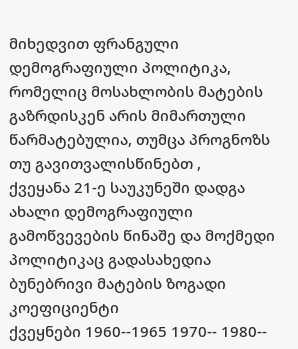მიხედვით ფრანგული დემოგრაფიული პოლიტიკა, რომელიც მოსახლობის მატების
გაზრდისკენ არის მიმართული წარმატებულია, თუმცა პროგნოზს თუ გავითვალისწინებთ ,
ქვეყანა 21-ე საუკუნეში დადგა ახალი დემოგრაფიული გამოწვევების წინაშე და მოქმედი
პოლიტიკაც გადასახედია
ბუნებრივი მატების ზოგადი კოეფიციენტი
ქვეყნები 1960--1965 1970-- 1980--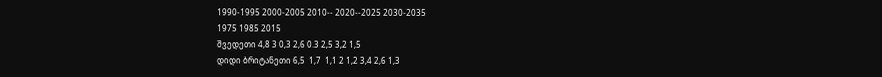1990-1995 2000-2005 2010-- 2020--2025 2030-2035
1975 1985 2015
შვედეთი 4,8 3 0,3 2,6 0.3 2,5 3,2 1,5
დიდი ბრიტანეთი 6,5  1,7  1,1 2 1,2 3,4 2,6 1,3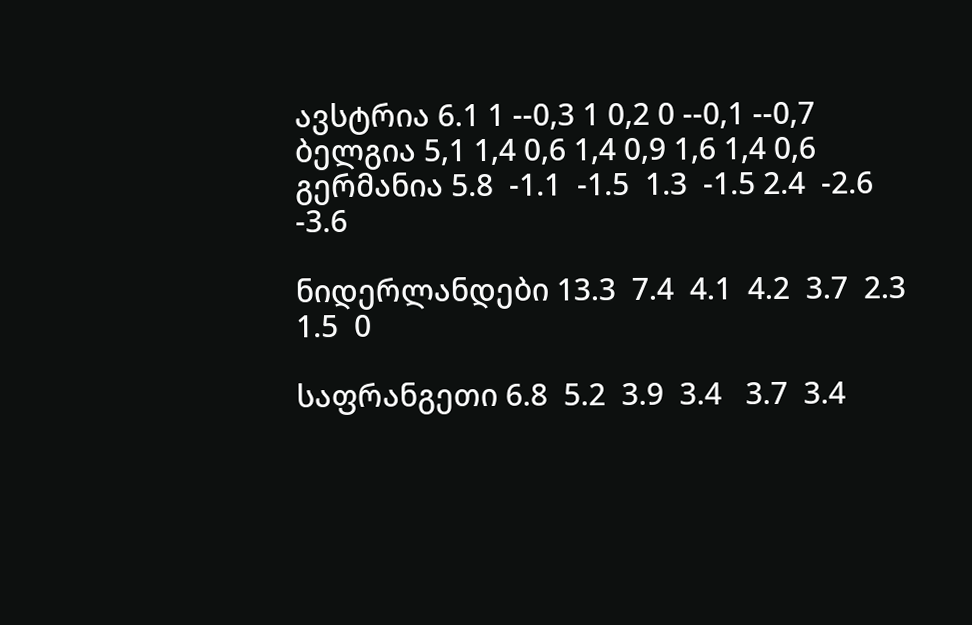ავსტრია 6.1 1 --0,3 1 0,2 0 --0,1 --0,7
ბელგია 5,1 1,4 0,6 1,4 0,9 1,6 1,4 0,6
გერმანია 5.8  -1.1  -1.5  1.3  -1.5 2.4  -2.6  -3.6

ნიდერლანდები 13.3  7.4  4.1  4.2  3.7  2.3  1.5  0

საფრანგეთი 6.8  5.2  3.9  3.4   3.7  3.4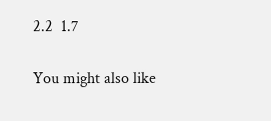2.2  1.7

You might also like